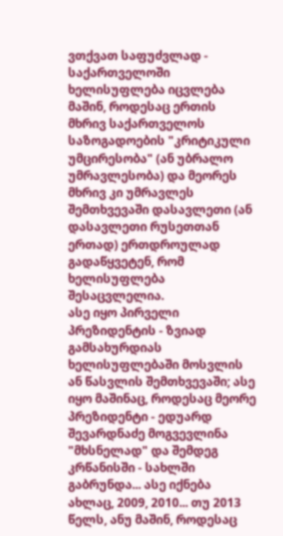ვთქვათ საფუძვლად - საქართველოში ხელისუფლება იცვლება მაშინ, როდესაც ერთის მხრივ საქართველოს საზოგადოების "კრიტიკული უმცირესობა" (ან უბრალო უმრავლესობა) და მეორეს მხრივ კი უმრავლეს შემთხვევაში დასავლეთი (ან დასავლეთი რუსეთთან ერთად) ერთდროულად გადაწყვეტენ, რომ ხელისუფლება შესაცვლელია.
ასე იყო პირველი პრეზიდენტის - ზვიად გამსახურდიას ხელისუფლებაში მოსვლის ან წასვლის შემთხვევაში; ასე იყო მაშინაც, როდესაც მეორე პრეზიდენტი - ედუარდ შევარდნაძე მოგვევლინა "მხსნელად" და შემდეგ კრწანისში - სახლში გაბრუნდა... ასე იქნება ახლაც, 2009, 2010... თუ 2013 წელს, ანუ მაშინ, როდესაც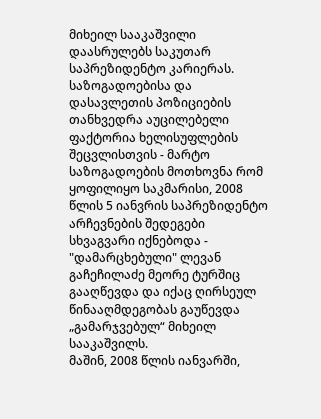მიხეილ სააკაშვილი დაასრულებს საკუთარ საპრეზიდენტო კარიერას.
საზოგადოებისა და დასავლეთის პოზიციების თანხვედრა აუცილებელი ფაქტორია ხელისუფლების შეცვლისთვის - მარტო საზოგადოების მოთხოვნა რომ ყოფილიყო საკმარისი, 2008 წლის 5 იანვრის საპრეზიდენტო არჩევნების შედეგები სხვაგვარი იქნებოდა - "დამარცხებული" ლევან გაჩეჩილაძე მეორე ტურშიც გააღწევდა და იქაც ღირსეულ წინააღმდეგობას გაუწევდა „გამარჯვებულ“ მიხეილ სააკაშვილს.
მაშინ, 2008 წლის იანვარში,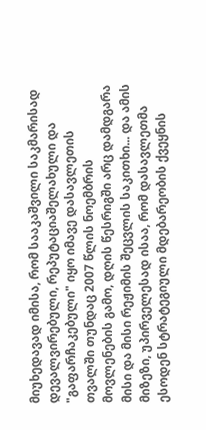მიუხედავად იმისა, რომ სააკაშვილი საკმარისად დევალვირებული, რეპუტაციაშელახული და "გაფარჩაკებული" იყო იმავე დასავლეთის თვალში თუნდაც 2007 წლის ნოემბრის მოვლენების გამო, დღის წესრიგში არც დამდგარა მისი და მისი რეჟიმის შეცვლის საკითხი... და ამის მიზეზი, უპირველესად ისაა, რომ დასავლეთმა ესოდენ სტრატეგიული მდებარეობის ქვეყნის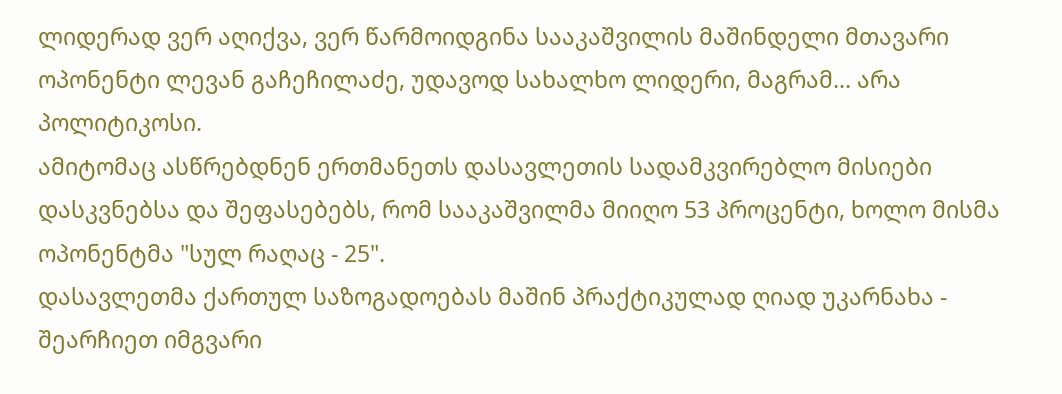ლიდერად ვერ აღიქვა, ვერ წარმოიდგინა სააკაშვილის მაშინდელი მთავარი ოპონენტი ლევან გაჩეჩილაძე, უდავოდ სახალხო ლიდერი, მაგრამ... არა პოლიტიკოსი.
ამიტომაც ასწრებდნენ ერთმანეთს დასავლეთის სადამკვირებლო მისიები დასკვნებსა და შეფასებებს, რომ სააკაშვილმა მიიღო 53 პროცენტი, ხოლო მისმა ოპონენტმა "სულ რაღაც - 25".
დასავლეთმა ქართულ საზოგადოებას მაშინ პრაქტიკულად ღიად უკარნახა - შეარჩიეთ იმგვარი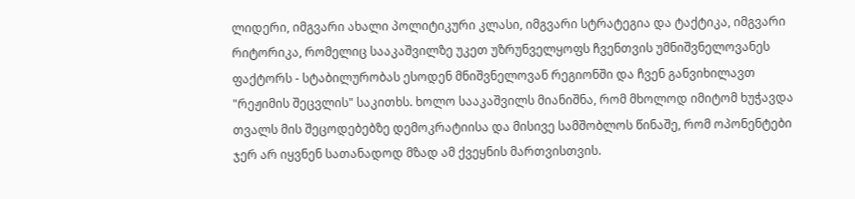ლიდერი, იმგვარი ახალი პოლიტიკური კლასი, იმგვარი სტრატეგია და ტაქტიკა, იმგვარი რიტორიკა, რომელიც სააკაშვილზე უკეთ უზრუნველყოფს ჩვენთვის უმნიშვნელოვანეს ფაქტორს - სტაბილურობას ესოდენ მნიშვნელოვან რეგიონში და ჩვენ განვიხილავთ "რეჟიმის შეცვლის" საკითხს. ხოლო სააკაშვილს მიანიშნა, რომ მხოლოდ იმიტომ ხუჭავდა თვალს მის შეცოდებებზე დემოკრატიისა და მისივე სამშობლოს წინაშე, რომ ოპონენტები ჯერ არ იყვნენ სათანადოდ მზად ამ ქვეყნის მართვისთვის.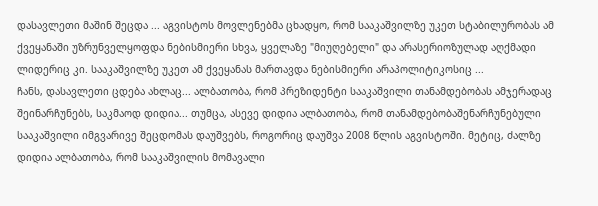დასავლეთი მაშინ შეცდა ... აგვისტოს მოვლენებმა ცხადყო, რომ სააკაშვილზე უკეთ სტაბილურობას ამ ქვეყანაში უზრუნველყოფდა ნებისმიერი სხვა, ყველაზე "მიუღებელი" და არასერიოზულად აღქმადი ლიდერიც კი. სააკაშვილზე უკეთ ამ ქვეყანას მართავდა ნებისმიერი არაპოლიტიკოსიც ...
ჩანს, დასავლეთი ცდება ახლაც... ალბათობა, რომ პრეზიდენტი სააკაშვილი თანამდებობას ამჯერადაც შეინარჩუნებს, საკმაოდ დიდია... თუმცა, ასევე დიდია ალბათობა, რომ თანამდებობაშენარჩუნებული სააკაშვილი იმგვარივე შეცდომას დაუშვებს, როგორიც დაუშვა 2008 წლის აგვისტოში. მეტიც, ძალზე დიდია ალბათობა, რომ სააკაშვილის მომავალი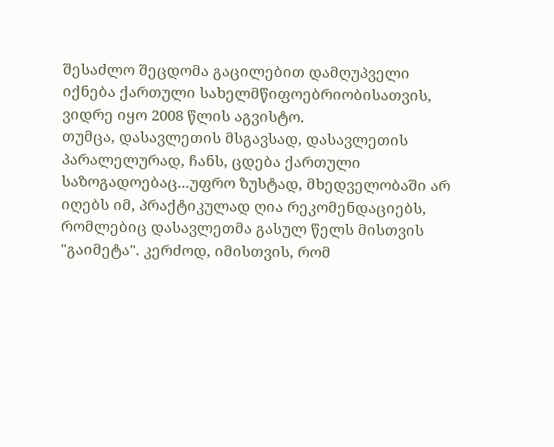შესაძლო შეცდომა გაცილებით დამღუპველი იქნება ქართული სახელმწიფოებრიობისათვის, ვიდრე იყო 2008 წლის აგვისტო.
თუმცა, დასავლეთის მსგავსად, დასავლეთის პარალელურად, ჩანს, ცდება ქართული საზოგადოებაც...უფრო ზუსტად, მხედველობაში არ იღებს იმ, პრაქტიკულად ღია რეკომენდაციებს, რომლებიც დასავლეთმა გასულ წელს მისთვის "გაიმეტა". კერძოდ, იმისთვის, რომ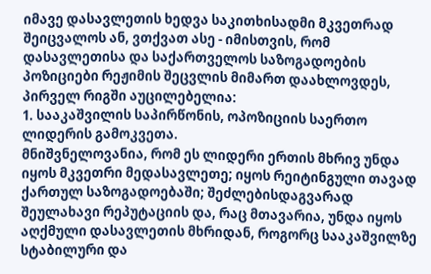იმავე დასავლეთის ხედვა საკითხისადმი მკვეთრად შეიცვალოს ან, ვთქვათ ასე - იმისთვის, რომ დასავლეთისა და საქართველოს საზოგადოების პოზიციები რეჟიმის შეცვლის მიმართ დაახლოვდეს, პირველ რიგში აუცილებელია:
1. სააკაშვილის საპირწონის, ოპოზიციის საერთო ლიდერის გამოკვეთა.
მნიშვნელოვანია, რომ ეს ლიდერი ერთის მხრივ უნდა იყოს მკვეთრი მედასავლეთე; იყოს რეიტინგული თავად ქართულ საზოგადოებაში; შეძლებისდაგვარად შეულახავი რეპუტაციის და, რაც მთავარია, უნდა იყოს აღქმული დასავლეთის მხრიდან, როგორც სააკაშვილზე სტაბილური და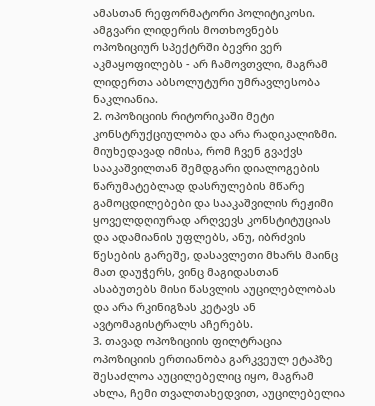ამასთან რეფორმატორი პოლიტიკოსი.
ამგვარი ლიდერის მოთხოვნებს ოპოზიციურ სპექტრში ბევრი ვერ აკმაყოფილებს - არ ჩამოვთვლი, მაგრამ ლიდერთა აბსოლუტური უმრავლესობა ნაკლიანია.
2. ოპოზიციის რიტორიკაში მეტი კონსტრუქციულობა და არა რადიკალიზმი.
მიუხედავად იმისა, რომ ჩვენ გვაქვს სააკაშვილთან შემდგარი დიალოგების წარუმატებლად დასრულების მწარე გამოცდილებები და სააკაშვილის რეჟიმი ყოველდღიურად არღვევს კონსტიტუციას და ადამიანის უფლებს, ანუ, იბრძვის წესების გარეშე, დასავლეთი მხარს მაინც მათ დაუჭერს, ვინც მაგიდასთან ასაბუთებს მისი წასვლის აუცილებლობას და არა რკინიგზას კეტავს ან ავტომაგისტრალს აჩერებს.
3. თავად ოპოზიციის ფილტრაცია
ოპოზიციის ერთიანობა გარკვეულ ეტაპზე შესაძლოა აუცილებელიც იყო, მაგრამ ახლა, ჩემი თვალთახედვით, აუცილებელია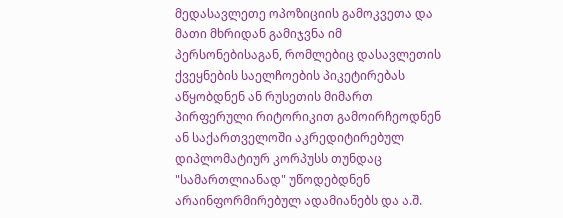მედასავლეთე ოპოზიციის გამოკვეთა და მათი მხრიდან გამიჯვნა იმ პერსონებისაგან, რომლებიც დასავლეთის ქვეყნების საელჩოების პიკეტირებას აწყობდნენ ან რუსეთის მიმართ პირფერული რიტორიკით გამოირჩეოდნენ ან საქართველოში აკრედიტირებულ დიპლომატიურ კორპუსს თუნდაც "სამართლიანად" უწოდებდნენ არაინფორმირებულ ადამიანებს და ა.შ.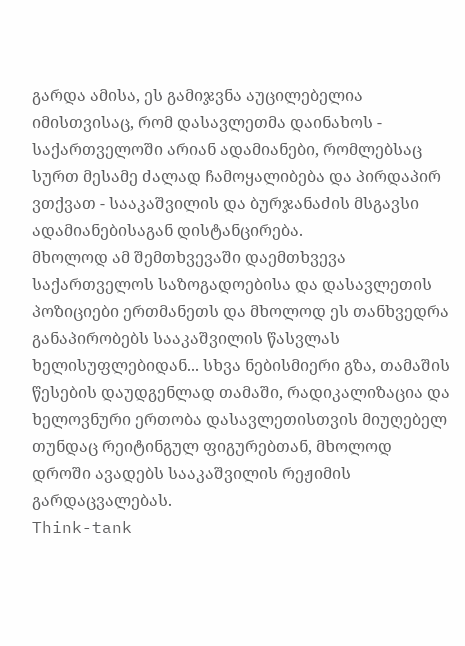გარდა ამისა, ეს გამიჯვნა აუცილებელია იმისთვისაც, რომ დასავლეთმა დაინახოს - საქართველოში არიან ადამიანები, რომლებსაც სურთ მესამე ძალად ჩამოყალიბება და პირდაპირ ვთქვათ - სააკაშვილის და ბურჯანაძის მსგავსი ადამიანებისაგან დისტანცირება.
მხოლოდ ამ შემთხვევაში დაემთხვევა საქართველოს საზოგადოებისა და დასავლეთის პოზიციები ერთმანეთს და მხოლოდ ეს თანხვედრა განაპირობებს სააკაშვილის წასვლას ხელისუფლებიდან... სხვა ნებისმიერი გზა, თამაშის წესების დაუდგენლად თამაში, რადიკალიზაცია და ხელოვნური ერთობა დასავლეთისთვის მიუღებელ თუნდაც რეიტინგულ ფიგურებთან, მხოლოდ დროში ავადებს სააკაშვილის რეჟიმის გარდაცვალებას.
Think-tank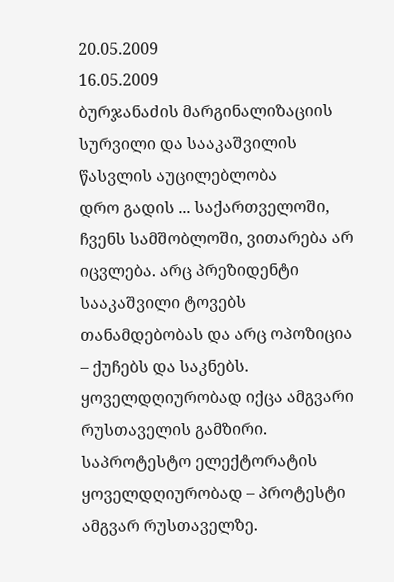20.05.2009
16.05.2009
ბურჯანაძის მარგინალიზაციის სურვილი და სააკაშვილის წასვლის აუცილებლობა
დრო გადის ... საქართველოში, ჩვენს სამშობლოში, ვითარება არ იცვლება. არც პრეზიდენტი სააკაშვილი ტოვებს თანამდებობას და არც ოპოზიცია – ქუჩებს და საკნებს.
ყოველდღიურობად იქცა ამგვარი რუსთაველის გამზირი.
საპროტესტო ელექტორატის ყოველდღიურობად – პროტესტი ამგვარ რუსთაველზე.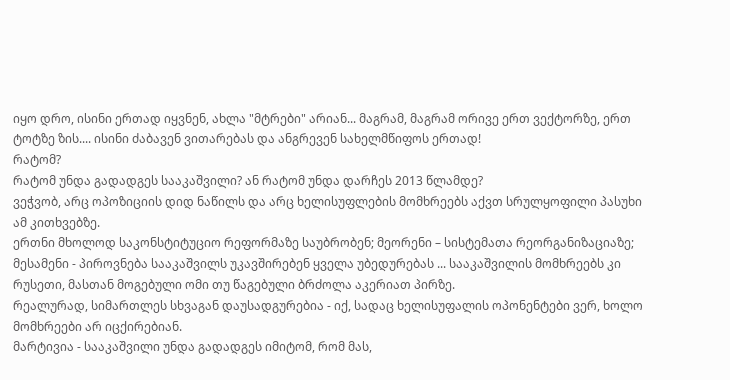იყო დრო, ისინი ერთად იყვნენ, ახლა "მტრები" არიან... მაგრამ, მაგრამ ორივე ერთ ვექტორზე, ერთ ტოტზე ზის.... ისინი ძაბავენ ვითარებას და ანგრევენ სახელმწიფოს ერთად!
რატომ?
რატომ უნდა გადადგეს სააკაშვილი? ან რატომ უნდა დარჩეს 2013 წლამდე?
ვეჭვობ, არც ოპოზიციის დიდ ნაწილს და არც ხელისუფლების მომხრეებს აქვთ სრულყოფილი პასუხი ამ კითხვებზე.
ერთნი მხოლოდ საკონსტიტუციო რეფორმაზე საუბრობენ; მეორენი – სისტემათა რეორგანიზაციაზე; მესამენი - პიროვნება სააკაშვილს უკავშირებენ ყველა უბედურებას ... სააკაშვილის მომხრეებს კი რუსეთი, მასთან მოგებული ომი თუ წაგებული ბრძოლა აკერიათ პირზე.
რეალურად, სიმართლეს სხვაგან დაუსადგურებია - იქ, სადაც ხელისუფალის ოპონენტები ვერ, ხოლო მომხრეები არ იცქირებიან.
მარტივია - სააკაშვილი უნდა გადადგეს იმიტომ, რომ მას,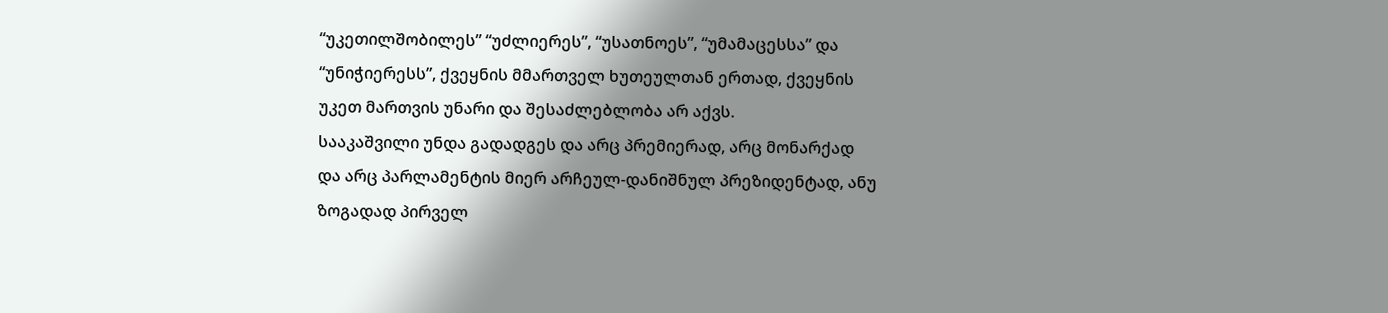“უკეთილშობილეს” “უძლიერეს”, “უსათნოეს”, “უმამაცესსა” და “უნიჭიერესს”, ქვეყნის მმართველ ხუთეულთან ერთად, ქვეყნის უკეთ მართვის უნარი და შესაძლებლობა არ აქვს.
სააკაშვილი უნდა გადადგეს და არც პრემიერად, არც მონარქად და არც პარლამენტის მიერ არჩეულ-დანიშნულ პრეზიდენტად, ანუ ზოგადად პირველ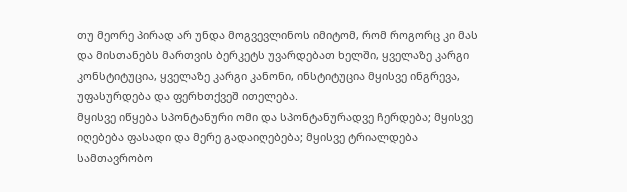თუ მეორე პირად არ უნდა მოგვევლინოს იმიტომ, რომ როგორც კი მას და მისთანებს მართვის ბერკეტს უვარდებათ ხელში, ყველაზე კარგი კონსტიტუცია, ყველაზე კარგი კანონი, ინსტიტუცია მყისვე ინგრევა, უფასურდება და ფერხთქვეშ ითელება.
მყისვე იწყება სპონტანური ომი და სპონტანურადვე ჩერდება; მყისვე იღებება ფასადი და მერე გადაიღებება; მყისვე ტრიალდება სამთავრობო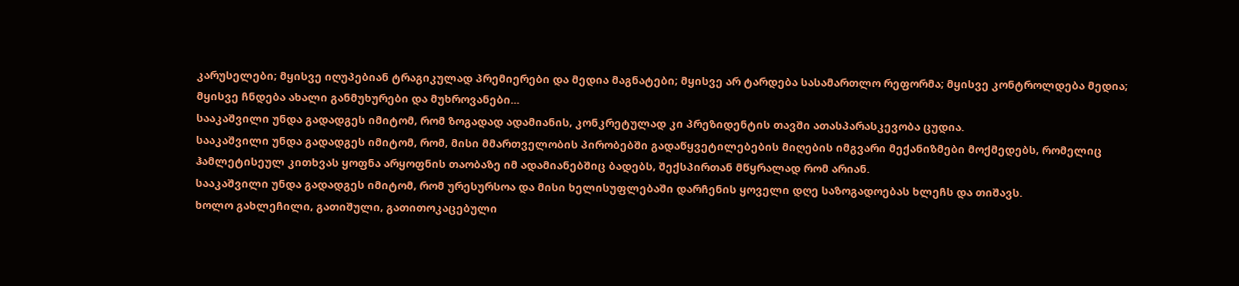კარუსელები; მყისვე იღუპებიან ტრაგიკულად პრემიერები და მედია მაგნატები; მყისვე არ ტარდება სასამართლო რეფორმა; მყისვე კონტროლდება მედია; მყისვე ჩნდება ახალი განმუხურები და მუხროვანები...
სააკაშვილი უნდა გადადგეს იმიტომ, რომ ზოგადად ადამიანის, კონკრეტულად კი პრეზიდენტის თავში ათასპარასკევობა ცუდია.
სააკაშვილი უნდა გადადგეს იმიტომ, რომ, მისი მმართველობის პირობებში გადაწყვეტილებების მიღების იმგვარი მექანიზმები მოქმედებს, რომელიც ჰამლეტისეულ კითხვას ყოფნა არყოფნის თაობაზე იმ ადამიანებშიც ბადებს, შექსპირთან მწყრალად რომ არიან.
სააკაშვილი უნდა გადადგეს იმიტომ, რომ ურესურსოა და მისი ხელისუფლებაში დარჩენის ყოველი დღე საზოგადოებას ხლეჩს და თიშავს.
ხოლო გახლეჩილი, გათიშული, გათითოკაცებული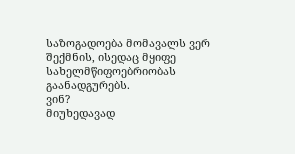საზოგადოება მომავალს ვერ შექმნის, ისედაც მყიფე სახელმწიფოებრიობას გაანადგურებს.
ვინ?
მიუხედავად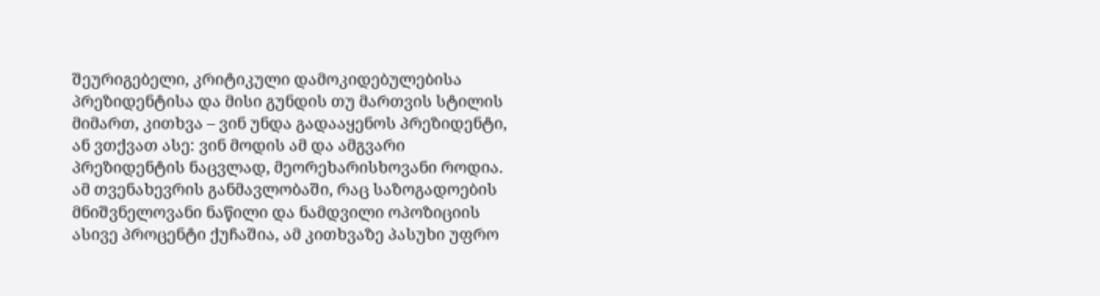შეურიგებელი, კრიტიკული დამოკიდებულებისა პრეზიდენტისა და მისი გუნდის თუ მართვის სტილის მიმართ, კითხვა – ვინ უნდა გადააყენოს პრეზიდენტი, ან ვთქვათ ასე: ვინ მოდის ამ და ამგვარი პრეზიდენტის ნაცვლად, მეორეხარისხოვანი როდია.
ამ თვენახევრის განმავლობაში, რაც საზოგადოების მნიშვნელოვანი ნაწილი და ნამდვილი ოპოზიციის ასივე პროცენტი ქუჩაშია, ამ კითხვაზე პასუხი უფრო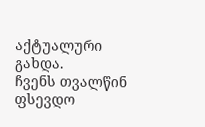აქტუალური გახდა.
ჩვენს თვალწინ ფსევდო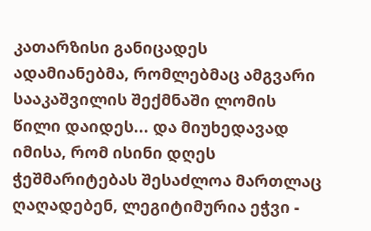კათარზისი განიცადეს ადამიანებმა, რომლებმაც ამგვარი სააკაშვილის შექმნაში ლომის წილი დაიდეს... და მიუხედავად იმისა, რომ ისინი დღეს ჭეშმარიტებას შესაძლოა მართლაც ღაღადებენ, ლეგიტიმურია ეჭვი -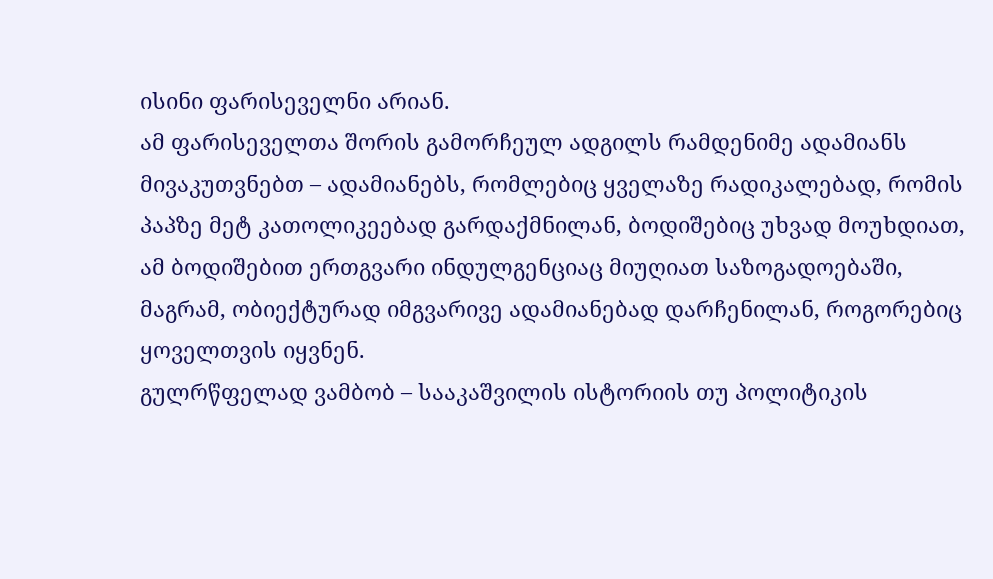ისინი ფარისეველნი არიან.
ამ ფარისეველთა შორის გამორჩეულ ადგილს რამდენიმე ადამიანს მივაკუთვნებთ – ადამიანებს, რომლებიც ყველაზე რადიკალებად, რომის პაპზე მეტ კათოლიკეებად გარდაქმნილან, ბოდიშებიც უხვად მოუხდიათ, ამ ბოდიშებით ერთგვარი ინდულგენციაც მიუღიათ საზოგადოებაში, მაგრამ, ობიექტურად იმგვარივე ადამიანებად დარჩენილან, როგორებიც ყოველთვის იყვნენ.
გულრწფელად ვამბობ – სააკაშვილის ისტორიის თუ პოლიტიკის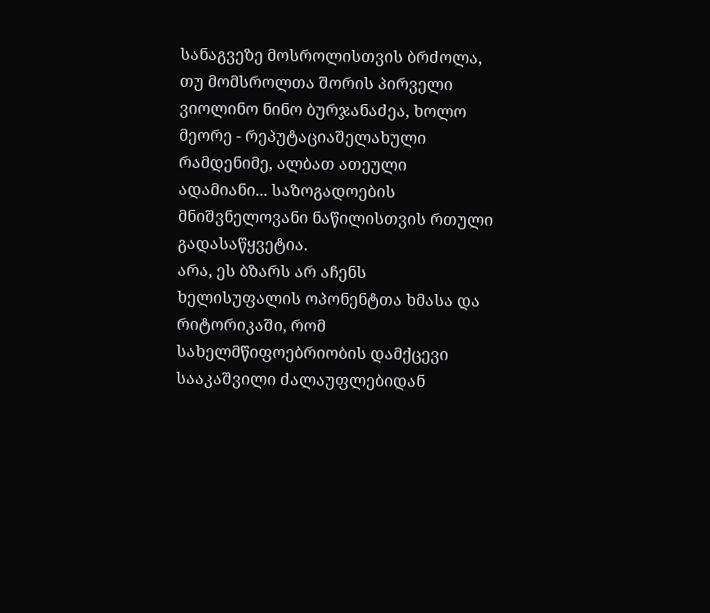სანაგვეზე მოსროლისთვის ბრძოლა, თუ მომსროლთა შორის პირველი ვიოლინო ნინო ბურჯანაძეა, ხოლო მეორე - რეპუტაციაშელახული რამდენიმე, ალბათ ათეული ადამიანი... საზოგადოების მნიშვნელოვანი ნაწილისთვის რთული გადასაწყვეტია.
არა, ეს ბზარს არ აჩენს ხელისუფალის ოპონენტთა ხმასა და რიტორიკაში, რომ სახელმწიფოებრიობის დამქცევი სააკაშვილი ძალაუფლებიდან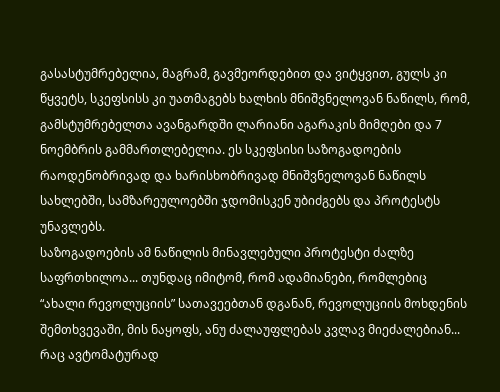გასასტუმრებელია, მაგრამ, გავმეორდებით და ვიტყვით, გულს კი წყვეტს, სკეფსისს კი უათმაგებს ხალხის მნიშვნელოვან ნაწილს, რომ, გამსტუმრებელთა ავანგარდში ლარიანი აგარაკის მიმღები და 7 ნოემბრის გამმართლებელია. ეს სკეფსისი საზოგადოების რაოდენობრივად და ხარისხობრივად მნიშვნელოვან ნაწილს სახლებში, სამზარეულოებში ჯდომისკენ უბიძგებს და პროტესტს უნავლებს.
საზოგადოების ამ ნაწილის მინავლებული პროტესტი ძალზე საფრთხილოა... თუნდაც იმიტომ, რომ ადამიანები, რომლებიც “ახალი რევოლუციის” სათავეებთან დგანან, რევოლუციის მოხდენის შემთხვევაში, მის ნაყოფს, ანუ ძალაუფლებას კვლავ მიეძალებიან... რაც ავტომატურად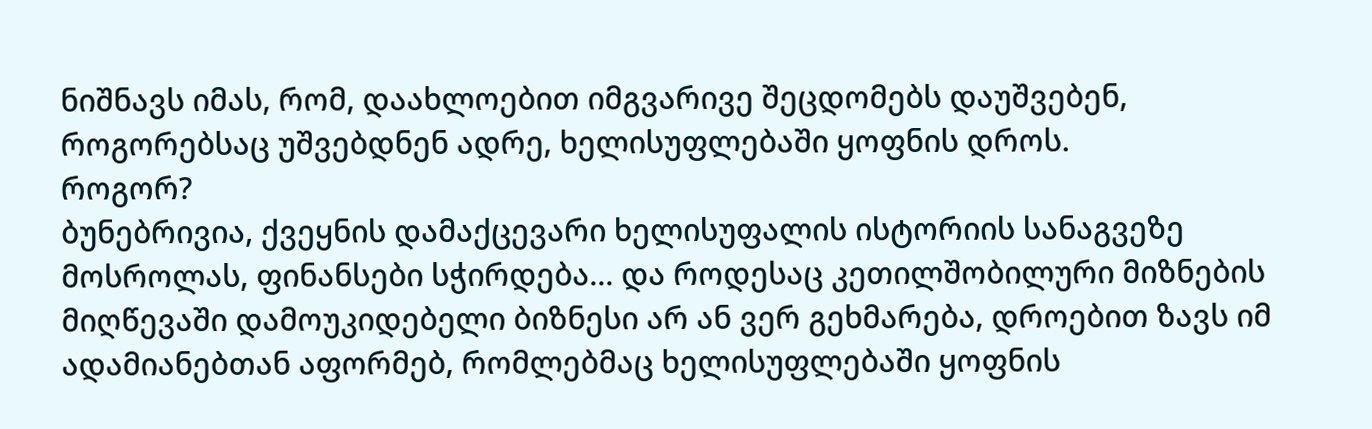ნიშნავს იმას, რომ, დაახლოებით იმგვარივე შეცდომებს დაუშვებენ, როგორებსაც უშვებდნენ ადრე, ხელისუფლებაში ყოფნის დროს.
როგორ?
ბუნებრივია, ქვეყნის დამაქცევარი ხელისუფალის ისტორიის სანაგვეზე მოსროლას, ფინანსები სჭირდება... და როდესაც კეთილშობილური მიზნების მიღწევაში დამოუკიდებელი ბიზნესი არ ან ვერ გეხმარება, დროებით ზავს იმ ადამიანებთან აფორმებ, რომლებმაც ხელისუფლებაში ყოფნის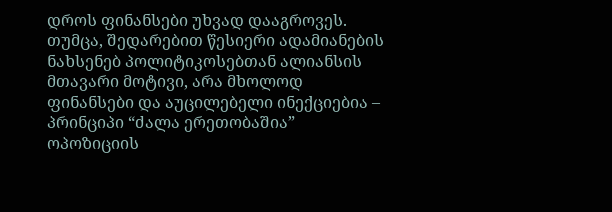დროს ფინანსები უხვად დააგროვეს.
თუმცა, შედარებით წესიერი ადამიანების ნახსენებ პოლიტიკოსებთან ალიანსის მთავარი მოტივი, არა მხოლოდ ფინანსები და აუცილებელი ინექციებია – პრინციპი “ძალა ერეთობაშია” ოპოზიციის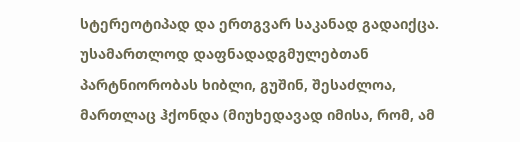სტერეოტიპად და ერთგვარ საკანად გადაიქცა.
უსამართლოდ დაფნადადგმულებთან პარტნიორობას ხიბლი, გუშინ, შესაძლოა, მართლაც ჰქონდა (მიუხედავად იმისა, რომ, ამ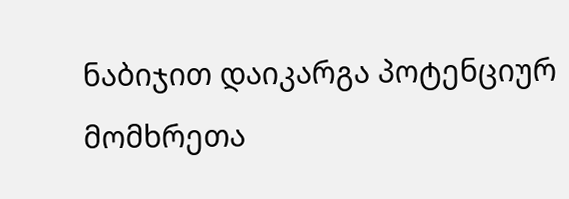ნაბიჯით დაიკარგა პოტენციურ მომხრეთა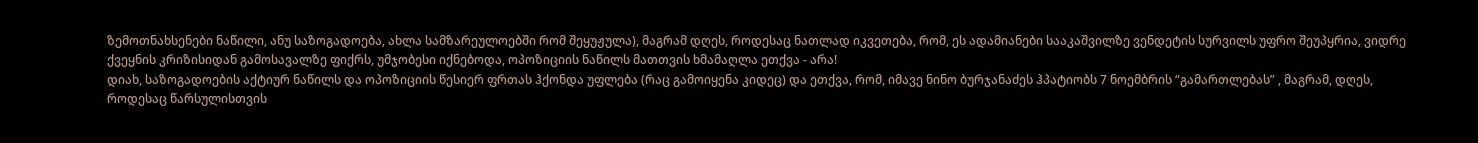ზემოთნახსენები ნაწილი, ანუ საზოგადოება, ახლა სამზარეულოებში რომ შეყუჟულა), მაგრამ დღეს, როდესაც ნათლად იკვეთება, რომ, ეს ადამიანები სააკაშვილზე ვენდეტის სურვილს უფრო შეუპყრია, ვიდრე ქვეყნის კრიზისიდან გამოსავალზე ფიქრს, უმჯობესი იქნებოდა, ოპოზიციის ნაწილს მათთვის ხმამაღლა ეთქვა - არა!
დიახ, საზოგადოების აქტიურ ნაწილს და ოპოზიციის წესიერ ფრთას ჰქონდა უფლება (რაც გამოიყენა კიდეც) და ეთქვა, რომ, იმავე ნინო ბურჯანაძეს ჰპატიობს 7 ნოემბრის “გამართლებას” , მაგრამ, დღეს, როდესაც წარსულისთვის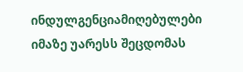ინდულგენციამიღებულები იმაზე უარესს შეცდომას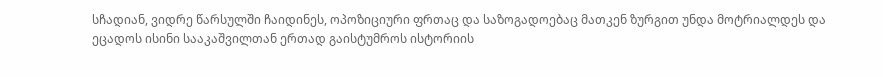სჩადიან, ვიდრე წარსულში ჩაიდინეს, ოპოზიციური ფრთაც და საზოგადოებაც მათკენ ზურგით უნდა მოტრიალდეს და ეცადოს ისინი სააკაშვილთან ერთად გაისტუმროს ისტორიის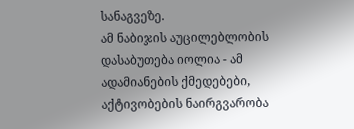სანაგვეზე.
ამ ნაბიჯის აუცილებლობის დასაბუთება იოლია - ამ ადამიანების ქმედებები, აქტივობების ნაირგვარობა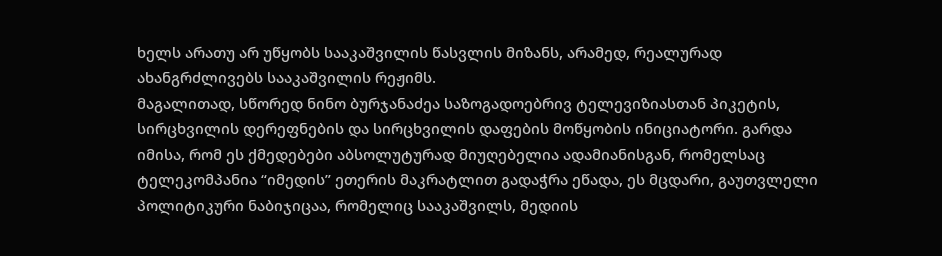ხელს არათუ არ უწყობს სააკაშვილის წასვლის მიზანს, არამედ, რეალურად ახანგრძლივებს სააკაშვილის რეჟიმს.
მაგალითად, სწორედ ნინო ბურჯანაძეა საზოგადოებრივ ტელევიზიასთან პიკეტის, სირცხვილის დერეფნების და სირცხვილის დაფების მოწყობის ინიციატორი. გარდა იმისა, რომ ეს ქმედებები აბსოლუტურად მიუღებელია ადამიანისგან, რომელსაც ტელეკომპანია “იმედის” ეთერის მაკრატლით გადაჭრა ეწადა, ეს მცდარი, გაუთვლელი პოლიტიკური ნაბიჯიცაა, რომელიც სააკაშვილს, მედიის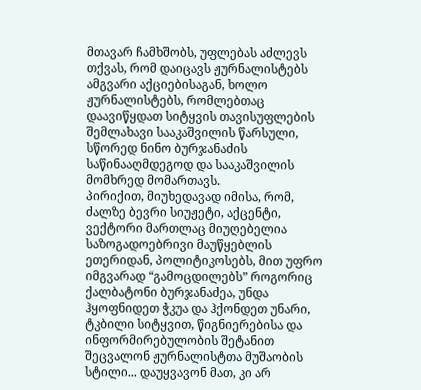მთავარ ჩამხშობს, უფლებას აძლევს თქვას, რომ დაიცავს ჟურნალისტებს ამგვარი აქციებისაგან, ხოლო ჟურნალისტებს, რომლებთაც დაავიწყდათ სიტყვის თავისუფლების შემლახავი სააკაშვილის წარსული, სწორედ ნინო ბურჯანაძის საწინააღმდეგოდ და სააკაშვილის მომხრედ მომართავს.
პირიქით, მიუხედავად იმისა, რომ, ძალზე ბევრი სიუჟეტი, აქცენტი, ვექტორი მართლაც მიუღებელია საზოგადოებრივი მაუწყებლის ეთერიდან, პოლიტიკოსებს, მით უფრო იმგვარად “გამოცდილებს” როგორიც ქალბატონი ბურჯანაძეა, უნდა ჰყოფნიდეთ ჭკუა და ჰქონდეთ უნარი, ტკბილი სიტყვით, წიგნიერებისა და ინფორმირებულობის შეტანით შეცვალონ ჟურნალისტთა მუშაობის სტილი... დაუყვავონ მათ, კი არ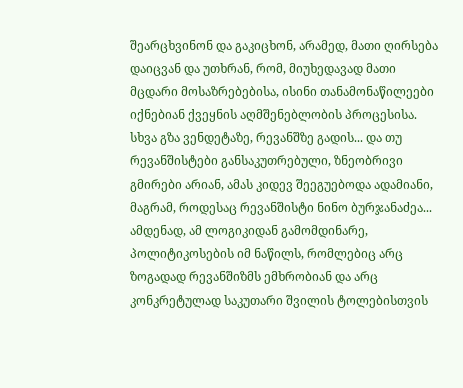შეარცხვინონ და გაკიცხონ, არამედ, მათი ღირსება დაიცვან და უთხრან, რომ, მიუხედავად მათი მცდარი მოსაზრებებისა, ისინი თანამონაწილეები იქნებიან ქვეყნის აღმშენებლობის პროცესისა.
სხვა გზა ვენდეტაზე, რევანშზე გადის... და თუ რევანშისტები განსაკუთრებული, ზნეობრივი გმირები არიან, ამას კიდევ შეეგუებოდა ადამიანი, მაგრამ, როდესაც რევანშისტი ნინო ბურჯანაძეა...
ამდენად, ამ ლოგიკიდან გამომდინარე, პოლიტიკოსების იმ ნაწილს, რომლებიც არც ზოგადად რევანშიზმს ემხრობიან და არც კონკრეტულად საკუთარი შვილის ტოლებისთვის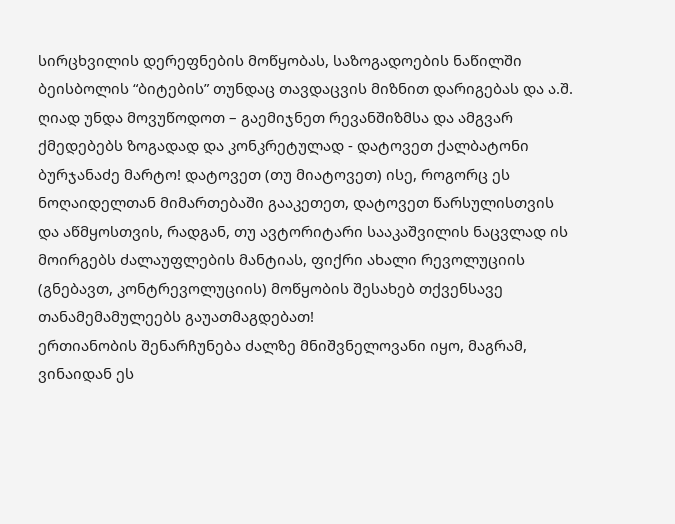სირცხვილის დერეფნების მოწყობას, საზოგადოების ნაწილში ბეისბოლის “ბიტების” თუნდაც თავდაცვის მიზნით დარიგებას და ა.შ. ღიად უნდა მოვუწოდოთ – გაემიჯნეთ რევანშიზმსა და ამგვარ ქმედებებს ზოგადად და კონკრეტულად - დატოვეთ ქალბატონი ბურჯანაძე მარტო! დატოვეთ (თუ მიატოვეთ) ისე, როგორც ეს ნოღაიდელთან მიმართებაში გააკეთეთ, დატოვეთ წარსულისთვის და აწმყოსთვის, რადგან, თუ ავტორიტარი სააკაშვილის ნაცვლად ის მოირგებს ძალაუფლების მანტიას, ფიქრი ახალი რევოლუციის (გნებავთ, კონტრევოლუციის) მოწყობის შესახებ თქვენსავე თანამემამულეებს გაუათმაგდებათ!
ერთიანობის შენარჩუნება ძალზე მნიშვნელოვანი იყო, მაგრამ, ვინაიდან ეს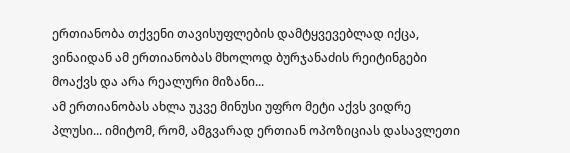ერთიანობა თქვენი თავისუფლების დამტყვევებლად იქცა, ვინაიდან ამ ერთიანობას მხოლოდ ბურჯანაძის რეიტინგები მოაქვს და არა რეალური მიზანი...
ამ ერთიანობას ახლა უკვე მინუსი უფრო მეტი აქვს ვიდრე პლუსი... იმიტომ, რომ, ამგვარად ერთიან ოპოზიციას დასავლეთი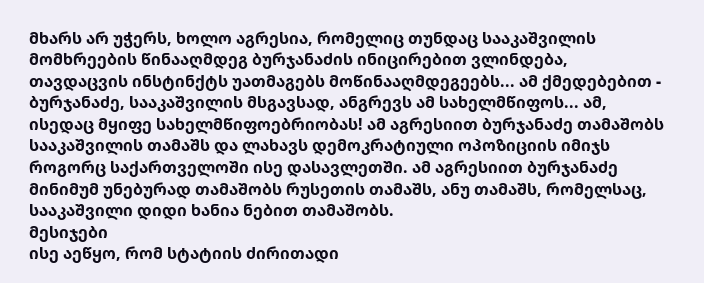მხარს არ უჭერს, ხოლო აგრესია, რომელიც თუნდაც სააკაშვილის მომხრეების წინააღმდეგ ბურჯანაძის ინიცირებით ვლინდება, თავდაცვის ინსტინქტს უათმაგებს მოწინააღმდეგეებს... ამ ქმედებებით - ბურჯანაძე, სააკაშვილის მსგავსად, ანგრევს ამ სახელმწიფოს... ამ, ისედაც მყიფე სახელმწიფოებრიობას! ამ აგრესიით ბურჯანაძე თამაშობს სააკაშვილის თამაშს და ლახავს დემოკრატიული ოპოზიციის იმიჯს როგორც საქართველოში ისე დასავლეთში. ამ აგრესიით ბურჯანაძე მინიმუმ უნებურად თამაშობს რუსეთის თამაშს, ანუ თამაშს, რომელსაც, სააკაშვილი დიდი ხანია ნებით თამაშობს.
მესიჯები
ისე აეწყო, რომ სტატიის ძირითადი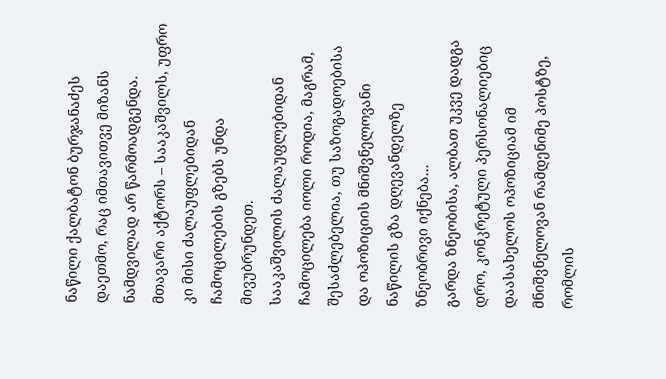ნაწილი ქალბატონ ბურჯანაძეს დაეთმო, რაც იმთავითვე მიზანს ნამდვილად არ წარმოადგენდა.
მთავარი აქტორს – სააკაშვილს, უფრო კი მისი ძალაუფლებიდან ჩამოცილების გზებს უნდა მივუბრუნდეთ.
სააკაშვილის ძალაუფლებიდან ჩამოცილება იოლი როდია, მაგრამ, შესაძლებელია, თუ საზოგადოებისა და ოპოზიციის მნიშვნელოვანი ნაწილის გზა დღევანდელზე ზნეობრივი იქნება...
გარდა ზნეობისა, ალბათ უკვე დადგა დრო, კონკრეტული პერსონალიებიც დაასახელოს ოპოზიციამ იმ მნიშვნელოვან რამდენიმე პოსტზე, რომლის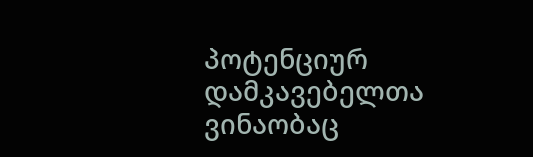პოტენციურ დამკავებელთა ვინაობაც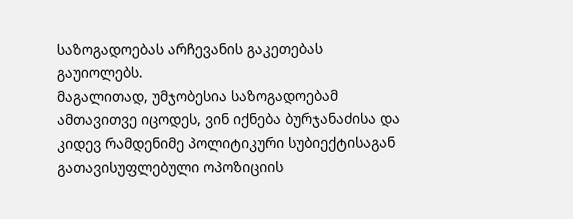საზოგადოებას არჩევანის გაკეთებას გაუიოლებს.
მაგალითად, უმჯობესია საზოგადოებამ ამთავითვე იცოდეს, ვინ იქნება ბურჯანაძისა და კიდევ რამდენიმე პოლიტიკური სუბიექტისაგან გათავისუფლებული ოპოზიციის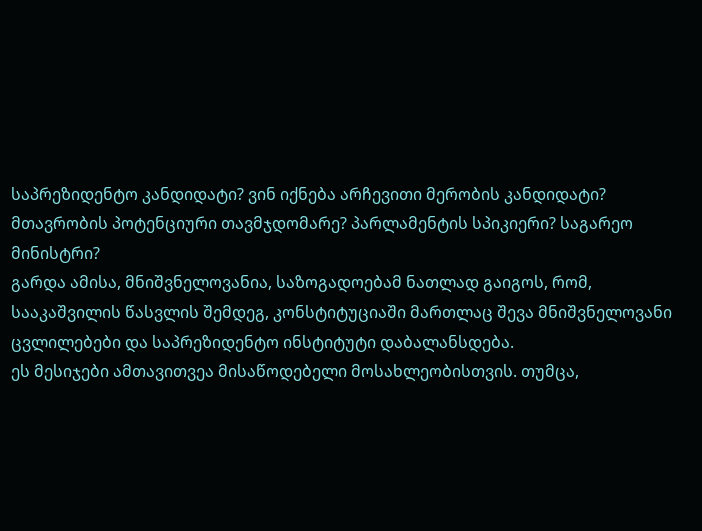საპრეზიდენტო კანდიდატი? ვინ იქნება არჩევითი მერობის კანდიდატი? მთავრობის პოტენციური თავმჯდომარე? პარლამენტის სპიკიერი? საგარეო მინისტრი?
გარდა ამისა, მნიშვნელოვანია, საზოგადოებამ ნათლად გაიგოს, რომ, სააკაშვილის წასვლის შემდეგ, კონსტიტუციაში მართლაც შევა მნიშვნელოვანი ცვლილებები და საპრეზიდენტო ინსტიტუტი დაბალანსდება.
ეს მესიჯები ამთავითვეა მისაწოდებელი მოსახლეობისთვის. თუმცა,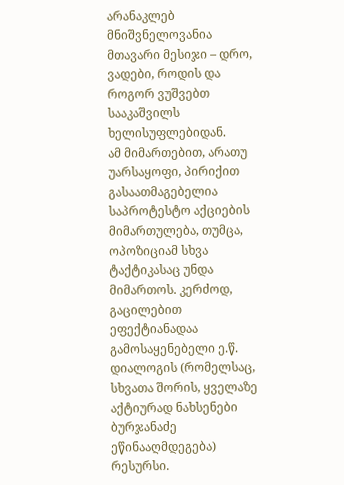არანაკლებ მნიშვნელოვანია მთავარი მესიჯი – დრო, ვადები, როდის და როგორ ვუშვებთ სააკაშვილს ხელისუფლებიდან.
ამ მიმართებით, არათუ უარსაყოფი, პირიქით გასაათმაგებელია საპროტესტო აქციების მიმართულება, თუმცა, ოპოზიციამ სხვა ტაქტიკასაც უნდა მიმართოს. კერძოდ, გაცილებით ეფექტიანადაა გამოსაყენებელი ე.წ. დიალოგის (რომელსაც, სხვათა შორის, ყველაზე აქტიურად ნახსენები ბურჯანაძე ეწინააღმდეგება) რესურსი.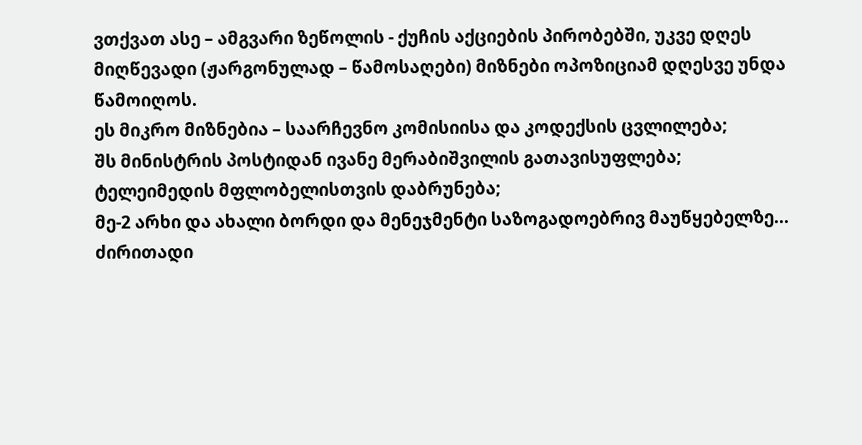ვთქვათ ასე – ამგვარი ზეწოლის - ქუჩის აქციების პირობებში, უკვე დღეს მიღწევადი (ჟარგონულად – წამოსაღები) მიზნები ოპოზიციამ დღესვე უნდა წამოიღოს.
ეს მიკრო მიზნებია – საარჩევნო კომისიისა და კოდექსის ცვლილება;
შს მინისტრის პოსტიდან ივანე მერაბიშვილის გათავისუფლება;
ტელეიმედის მფლობელისთვის დაბრუნება;
მე-2 არხი და ახალი ბორდი და მენეჯმენტი საზოგადოებრივ მაუწყებელზე...
ძირითადი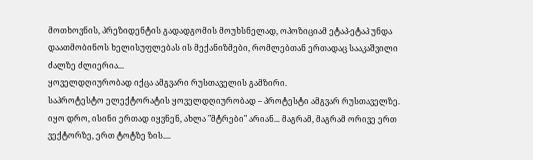მოთხოვნის, პრეზიდენტის გადადგომის მოუხსნელად, ოპოზიციამ ეტაპ-ეტაპ უნდა დაათმობინოს ხელისუფლებას ის მექანიზმები, რომლებთან ერთადაც სააკაშვილი ძალზე ძლიერია...
ყოველდღიურობად იქცა ამგვარი რუსთაველის გამზირი.
საპროტესტო ელექტორატის ყოველდღიურობად – პროტესტი ამგვარ რუსთაველზე.
იყო დრო, ისინი ერთად იყვნენ, ახლა "მტრები" არიან... მაგრამ, მაგრამ ორივე ერთ ვექტორზე, ერთ ტოტზე ზის....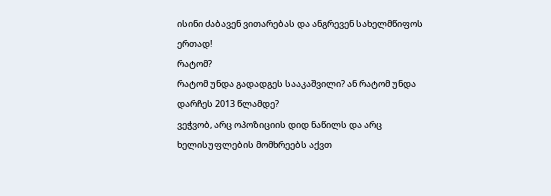ისინი ძაბავენ ვითარებას და ანგრევენ სახელმწიფოს ერთად!
რატომ?
რატომ უნდა გადადგეს სააკაშვილი? ან რატომ უნდა დარჩეს 2013 წლამდე?
ვეჭვობ, არც ოპოზიციის დიდ ნაწილს და არც ხელისუფლების მომხრეებს აქვთ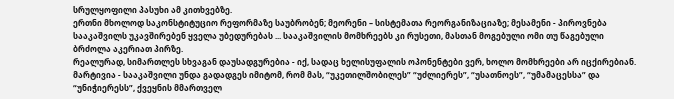სრულყოფილი პასუხი ამ კითხვებზე.
ერთნი მხოლოდ საკონსტიტუციო რეფორმაზე საუბრობენ; მეორენი – სისტემათა რეორგანიზაციაზე; მესამენი - პიროვნება სააკაშვილს უკავშირებენ ყველა უბედურებას ... სააკაშვილის მომხრეებს კი რუსეთი, მასთან მოგებული ომი თუ წაგებული ბრძოლა აკერიათ პირზე.
რეალურად, სიმართლეს სხვაგან დაუსადგურებია - იქ, სადაც ხელისუფალის ოპონენტები ვერ, ხოლო მომხრეები არ იცქირებიან.
მარტივია - სააკაშვილი უნდა გადადგეს იმიტომ, რომ მას, “უკეთილშობილეს” “უძლიერეს”, “უსათნოეს”, “უმამაცესსა” და “უნიჭიერესს”, ქვეყნის მმართველ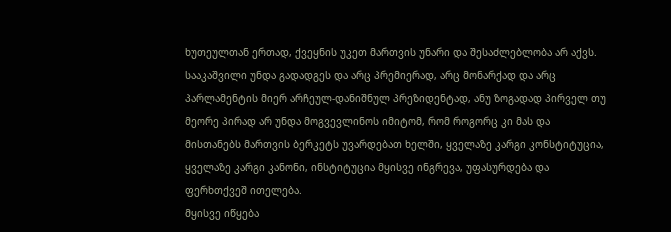ხუთეულთან ერთად, ქვეყნის უკეთ მართვის უნარი და შესაძლებლობა არ აქვს.
სააკაშვილი უნდა გადადგეს და არც პრემიერად, არც მონარქად და არც პარლამენტის მიერ არჩეულ-დანიშნულ პრეზიდენტად, ანუ ზოგადად პირველ თუ მეორე პირად არ უნდა მოგვევლინოს იმიტომ, რომ როგორც კი მას და მისთანებს მართვის ბერკეტს უვარდებათ ხელში, ყველაზე კარგი კონსტიტუცია, ყველაზე კარგი კანონი, ინსტიტუცია მყისვე ინგრევა, უფასურდება და ფერხთქვეშ ითელება.
მყისვე იწყება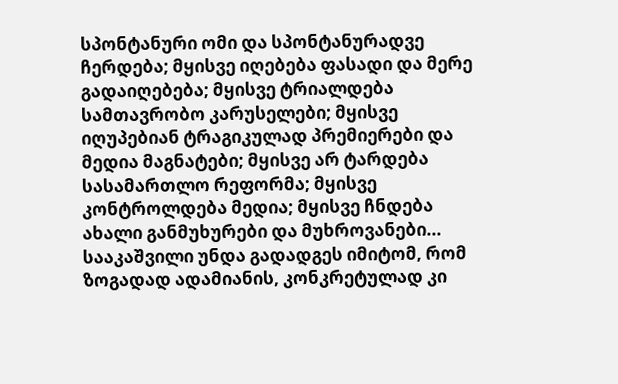სპონტანური ომი და სპონტანურადვე ჩერდება; მყისვე იღებება ფასადი და მერე გადაიღებება; მყისვე ტრიალდება სამთავრობო კარუსელები; მყისვე იღუპებიან ტრაგიკულად პრემიერები და მედია მაგნატები; მყისვე არ ტარდება სასამართლო რეფორმა; მყისვე კონტროლდება მედია; მყისვე ჩნდება ახალი განმუხურები და მუხროვანები...
სააკაშვილი უნდა გადადგეს იმიტომ, რომ ზოგადად ადამიანის, კონკრეტულად კი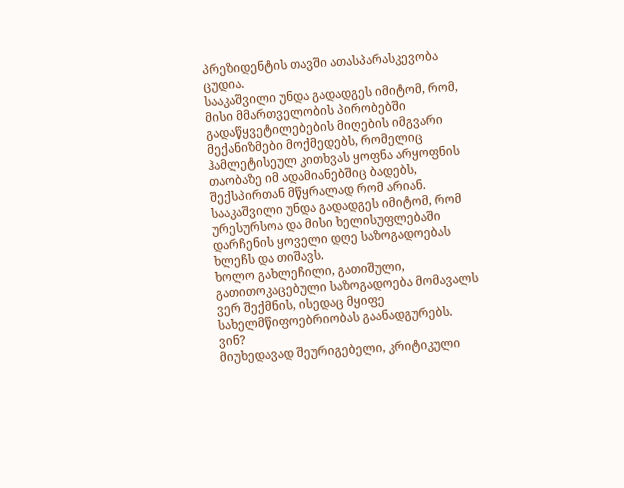პრეზიდენტის თავში ათასპარასკევობა ცუდია.
სააკაშვილი უნდა გადადგეს იმიტომ, რომ, მისი მმართველობის პირობებში გადაწყვეტილებების მიღების იმგვარი მექანიზმები მოქმედებს, რომელიც ჰამლეტისეულ კითხვას ყოფნა არყოფნის თაობაზე იმ ადამიანებშიც ბადებს, შექსპირთან მწყრალად რომ არიან.
სააკაშვილი უნდა გადადგეს იმიტომ, რომ ურესურსოა და მისი ხელისუფლებაში დარჩენის ყოველი დღე საზოგადოებას ხლეჩს და თიშავს.
ხოლო გახლეჩილი, გათიშული, გათითოკაცებული საზოგადოება მომავალს ვერ შექმნის, ისედაც მყიფე სახელმწიფოებრიობას გაანადგურებს.
ვინ?
მიუხედავად შეურიგებელი, კრიტიკული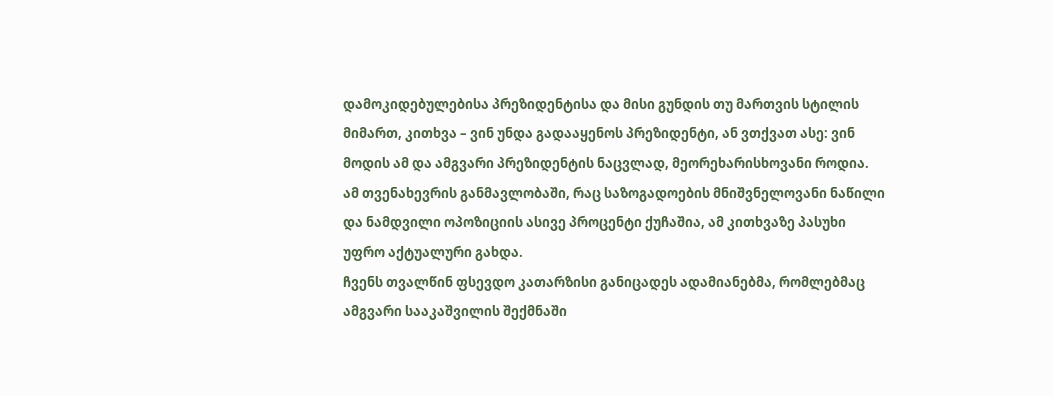დამოკიდებულებისა პრეზიდენტისა და მისი გუნდის თუ მართვის სტილის მიმართ, კითხვა – ვინ უნდა გადააყენოს პრეზიდენტი, ან ვთქვათ ასე: ვინ მოდის ამ და ამგვარი პრეზიდენტის ნაცვლად, მეორეხარისხოვანი როდია.
ამ თვენახევრის განმავლობაში, რაც საზოგადოების მნიშვნელოვანი ნაწილი და ნამდვილი ოპოზიციის ასივე პროცენტი ქუჩაშია, ამ კითხვაზე პასუხი უფრო აქტუალური გახდა.
ჩვენს თვალწინ ფსევდო კათარზისი განიცადეს ადამიანებმა, რომლებმაც ამგვარი სააკაშვილის შექმნაში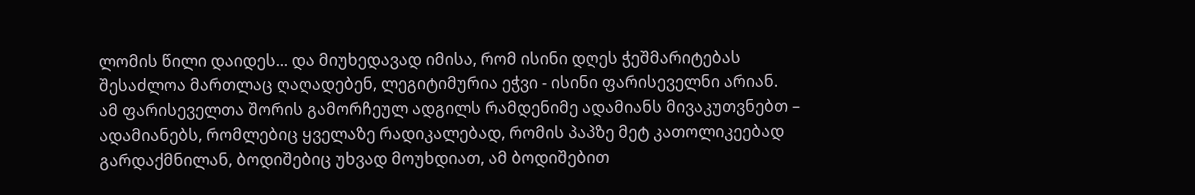ლომის წილი დაიდეს... და მიუხედავად იმისა, რომ ისინი დღეს ჭეშმარიტებას შესაძლოა მართლაც ღაღადებენ, ლეგიტიმურია ეჭვი - ისინი ფარისეველნი არიან.
ამ ფარისეველთა შორის გამორჩეულ ადგილს რამდენიმე ადამიანს მივაკუთვნებთ – ადამიანებს, რომლებიც ყველაზე რადიკალებად, რომის პაპზე მეტ კათოლიკეებად გარდაქმნილან, ბოდიშებიც უხვად მოუხდიათ, ამ ბოდიშებით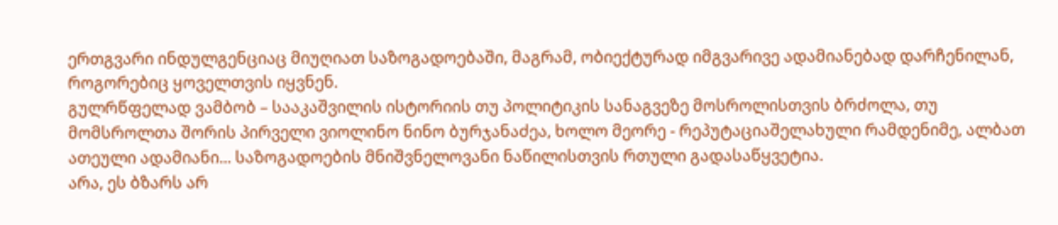ერთგვარი ინდულგენციაც მიუღიათ საზოგადოებაში, მაგრამ, ობიექტურად იმგვარივე ადამიანებად დარჩენილან, როგორებიც ყოველთვის იყვნენ.
გულრწფელად ვამბობ – სააკაშვილის ისტორიის თუ პოლიტიკის სანაგვეზე მოსროლისთვის ბრძოლა, თუ მომსროლთა შორის პირველი ვიოლინო ნინო ბურჯანაძეა, ხოლო მეორე - რეპუტაციაშელახული რამდენიმე, ალბათ ათეული ადამიანი... საზოგადოების მნიშვნელოვანი ნაწილისთვის რთული გადასაწყვეტია.
არა, ეს ბზარს არ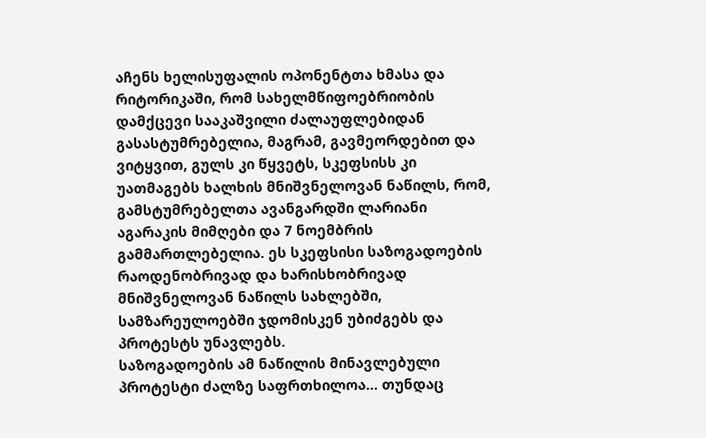აჩენს ხელისუფალის ოპონენტთა ხმასა და რიტორიკაში, რომ სახელმწიფოებრიობის დამქცევი სააკაშვილი ძალაუფლებიდან გასასტუმრებელია, მაგრამ, გავმეორდებით და ვიტყვით, გულს კი წყვეტს, სკეფსისს კი უათმაგებს ხალხის მნიშვნელოვან ნაწილს, რომ, გამსტუმრებელთა ავანგარდში ლარიანი აგარაკის მიმღები და 7 ნოემბრის გამმართლებელია. ეს სკეფსისი საზოგადოების რაოდენობრივად და ხარისხობრივად მნიშვნელოვან ნაწილს სახლებში, სამზარეულოებში ჯდომისკენ უბიძგებს და პროტესტს უნავლებს.
საზოგადოების ამ ნაწილის მინავლებული პროტესტი ძალზე საფრთხილოა... თუნდაც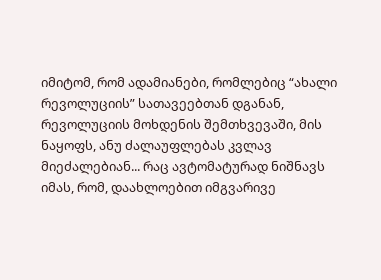იმიტომ, რომ ადამიანები, რომლებიც “ახალი რევოლუციის” სათავეებთან დგანან, რევოლუციის მოხდენის შემთხვევაში, მის ნაყოფს, ანუ ძალაუფლებას კვლავ მიეძალებიან... რაც ავტომატურად ნიშნავს იმას, რომ, დაახლოებით იმგვარივე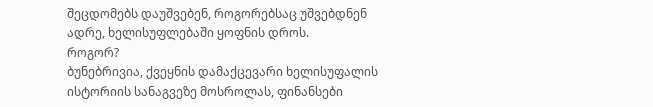შეცდომებს დაუშვებენ, როგორებსაც უშვებდნენ ადრე, ხელისუფლებაში ყოფნის დროს.
როგორ?
ბუნებრივია, ქვეყნის დამაქცევარი ხელისუფალის ისტორიის სანაგვეზე მოსროლას, ფინანსები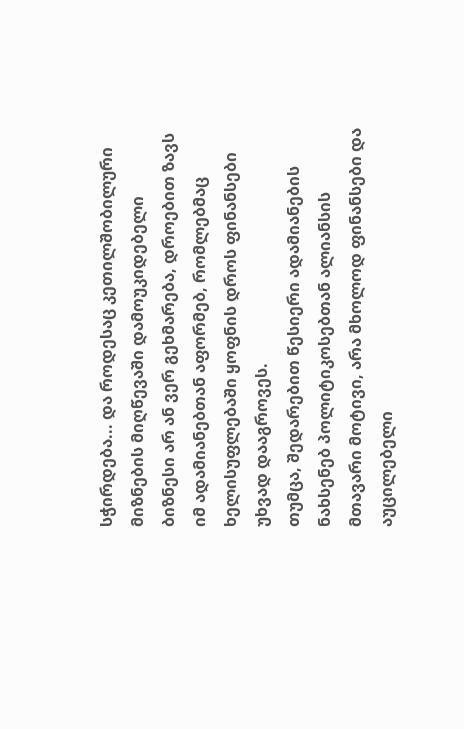სჭირდება... და როდესაც კეთილშობილური მიზნების მიღწევაში დამოუკიდებელი ბიზნესი არ ან ვერ გეხმარება, დროებით ზავს იმ ადამიანებთან აფორმებ, რომლებმაც ხელისუფლებაში ყოფნის დროს ფინანსები უხვად დააგროვეს.
თუმცა, შედარებით წესიერი ადამიანების ნახსენებ პოლიტიკოსებთან ალიანსის მთავარი მოტივი, არა მხოლოდ ფინანსები და აუცილებელი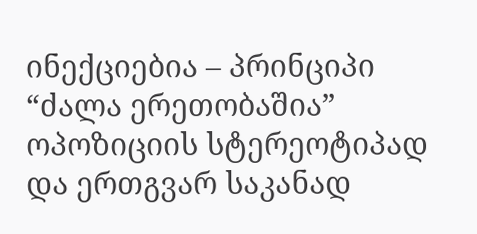ინექციებია – პრინციპი “ძალა ერეთობაშია” ოპოზიციის სტერეოტიპად და ერთგვარ საკანად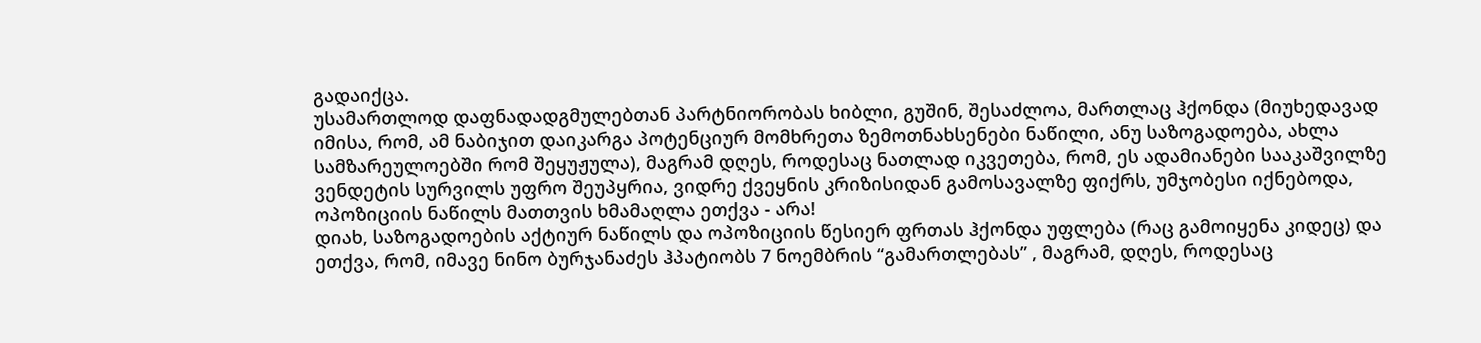გადაიქცა.
უსამართლოდ დაფნადადგმულებთან პარტნიორობას ხიბლი, გუშინ, შესაძლოა, მართლაც ჰქონდა (მიუხედავად იმისა, რომ, ამ ნაბიჯით დაიკარგა პოტენციურ მომხრეთა ზემოთნახსენები ნაწილი, ანუ საზოგადოება, ახლა სამზარეულოებში რომ შეყუჟულა), მაგრამ დღეს, როდესაც ნათლად იკვეთება, რომ, ეს ადამიანები სააკაშვილზე ვენდეტის სურვილს უფრო შეუპყრია, ვიდრე ქვეყნის კრიზისიდან გამოსავალზე ფიქრს, უმჯობესი იქნებოდა, ოპოზიციის ნაწილს მათთვის ხმამაღლა ეთქვა - არა!
დიახ, საზოგადოების აქტიურ ნაწილს და ოპოზიციის წესიერ ფრთას ჰქონდა უფლება (რაც გამოიყენა კიდეც) და ეთქვა, რომ, იმავე ნინო ბურჯანაძეს ჰპატიობს 7 ნოემბრის “გამართლებას” , მაგრამ, დღეს, როდესაც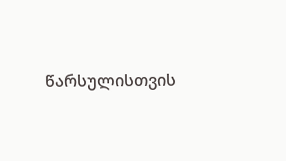წარსულისთვის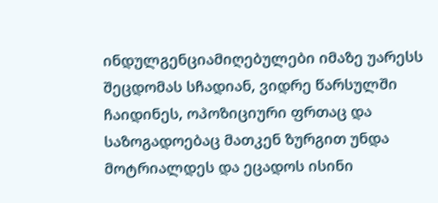ინდულგენციამიღებულები იმაზე უარესს შეცდომას სჩადიან, ვიდრე წარსულში ჩაიდინეს, ოპოზიციური ფრთაც და საზოგადოებაც მათკენ ზურგით უნდა მოტრიალდეს და ეცადოს ისინი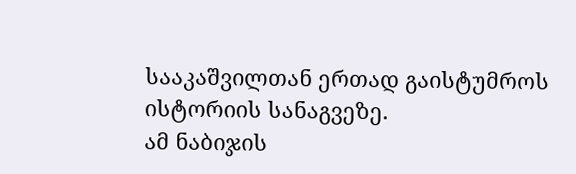სააკაშვილთან ერთად გაისტუმროს ისტორიის სანაგვეზე.
ამ ნაბიჯის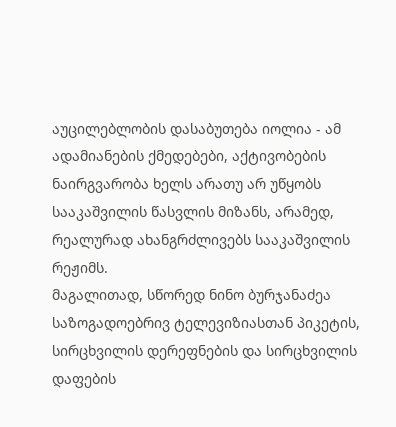აუცილებლობის დასაბუთება იოლია - ამ ადამიანების ქმედებები, აქტივობების ნაირგვარობა ხელს არათუ არ უწყობს სააკაშვილის წასვლის მიზანს, არამედ, რეალურად ახანგრძლივებს სააკაშვილის რეჟიმს.
მაგალითად, სწორედ ნინო ბურჯანაძეა საზოგადოებრივ ტელევიზიასთან პიკეტის, სირცხვილის დერეფნების და სირცხვილის დაფების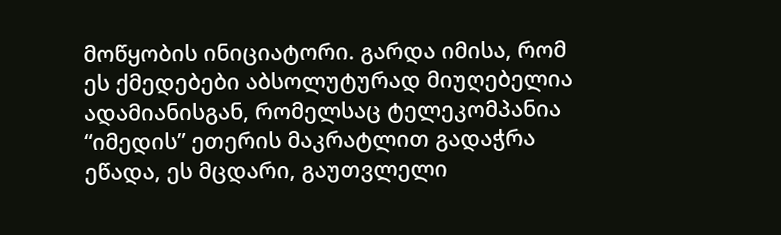მოწყობის ინიციატორი. გარდა იმისა, რომ ეს ქმედებები აბსოლუტურად მიუღებელია ადამიანისგან, რომელსაც ტელეკომპანია “იმედის” ეთერის მაკრატლით გადაჭრა ეწადა, ეს მცდარი, გაუთვლელი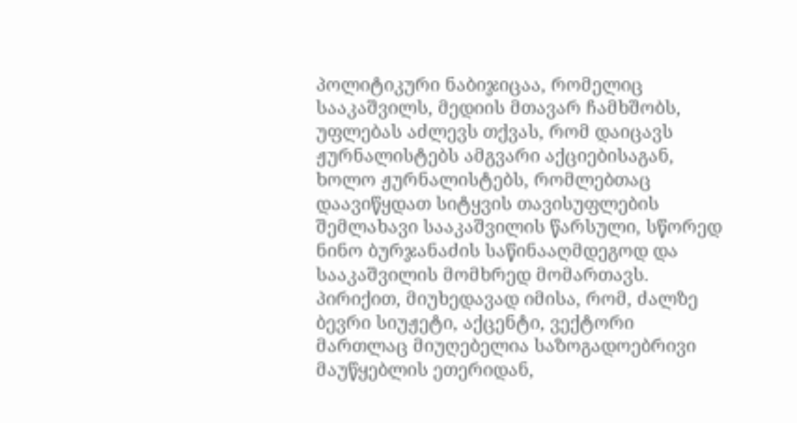პოლიტიკური ნაბიჯიცაა, რომელიც სააკაშვილს, მედიის მთავარ ჩამხშობს, უფლებას აძლევს თქვას, რომ დაიცავს ჟურნალისტებს ამგვარი აქციებისაგან, ხოლო ჟურნალისტებს, რომლებთაც დაავიწყდათ სიტყვის თავისუფლების შემლახავი სააკაშვილის წარსული, სწორედ ნინო ბურჯანაძის საწინააღმდეგოდ და სააკაშვილის მომხრედ მომართავს.
პირიქით, მიუხედავად იმისა, რომ, ძალზე ბევრი სიუჟეტი, აქცენტი, ვექტორი მართლაც მიუღებელია საზოგადოებრივი მაუწყებლის ეთერიდან,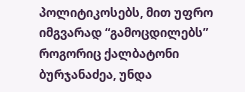პოლიტიკოსებს, მით უფრო იმგვარად “გამოცდილებს” როგორიც ქალბატონი ბურჯანაძეა, უნდა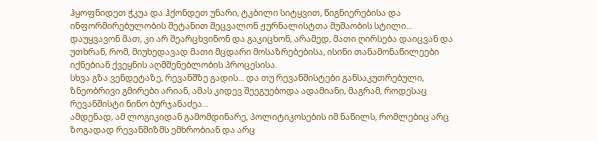ჰყოფნიდეთ ჭკუა და ჰქონდეთ უნარი, ტკბილი სიტყვით, წიგნიერებისა და ინფორმირებულობის შეტანით შეცვალონ ჟურნალისტთა მუშაობის სტილი... დაუყვავონ მათ, კი არ შეარცხვინონ და გაკიცხონ, არამედ, მათი ღირსება დაიცვან და უთხრან, რომ, მიუხედავად მათი მცდარი მოსაზრებებისა, ისინი თანამონაწილეები იქნებიან ქვეყნის აღმშენებლობის პროცესისა.
სხვა გზა ვენდეტაზე, რევანშზე გადის... და თუ რევანშისტები განსაკუთრებული, ზნეობრივი გმირები არიან, ამას კიდევ შეეგუებოდა ადამიანი, მაგრამ, როდესაც რევანშისტი ნინო ბურჯანაძეა...
ამდენად, ამ ლოგიკიდან გამომდინარე, პოლიტიკოსების იმ ნაწილს, რომლებიც არც ზოგადად რევანშიზმს ემხრობიან და არც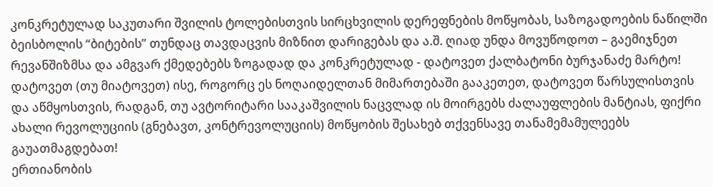კონკრეტულად საკუთარი შვილის ტოლებისთვის სირცხვილის დერეფნების მოწყობას, საზოგადოების ნაწილში ბეისბოლის “ბიტების” თუნდაც თავდაცვის მიზნით დარიგებას და ა.შ. ღიად უნდა მოვუწოდოთ – გაემიჯნეთ რევანშიზმსა და ამგვარ ქმედებებს ზოგადად და კონკრეტულად - დატოვეთ ქალბატონი ბურჯანაძე მარტო! დატოვეთ (თუ მიატოვეთ) ისე, როგორც ეს ნოღაიდელთან მიმართებაში გააკეთეთ, დატოვეთ წარსულისთვის და აწმყოსთვის, რადგან, თუ ავტორიტარი სააკაშვილის ნაცვლად ის მოირგებს ძალაუფლების მანტიას, ფიქრი ახალი რევოლუციის (გნებავთ, კონტრევოლუციის) მოწყობის შესახებ თქვენსავე თანამემამულეებს გაუათმაგდებათ!
ერთიანობის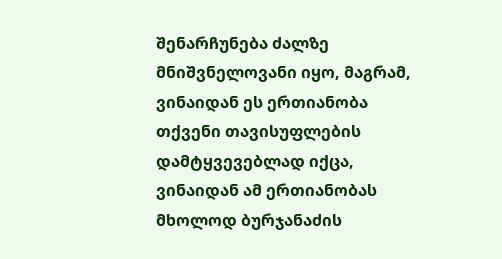შენარჩუნება ძალზე მნიშვნელოვანი იყო, მაგრამ, ვინაიდან ეს ერთიანობა თქვენი თავისუფლების დამტყვევებლად იქცა, ვინაიდან ამ ერთიანობას მხოლოდ ბურჯანაძის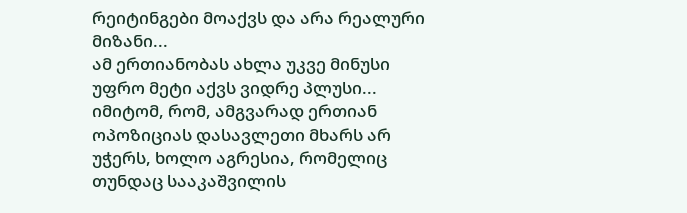რეიტინგები მოაქვს და არა რეალური მიზანი...
ამ ერთიანობას ახლა უკვე მინუსი უფრო მეტი აქვს ვიდრე პლუსი... იმიტომ, რომ, ამგვარად ერთიან ოპოზიციას დასავლეთი მხარს არ უჭერს, ხოლო აგრესია, რომელიც თუნდაც სააკაშვილის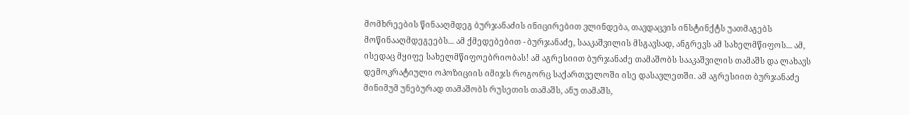მომხრეების წინააღმდეგ ბურჯანაძის ინიცირებით ვლინდება, თავდაცვის ინსტინქტს უათმაგებს მოწინააღმდეგეებს... ამ ქმედებებით - ბურჯანაძე, სააკაშვილის მსგავსად, ანგრევს ამ სახელმწიფოს... ამ, ისედაც მყიფე სახელმწიფოებრიობას! ამ აგრესიით ბურჯანაძე თამაშობს სააკაშვილის თამაშს და ლახავს დემოკრატიული ოპოზიციის იმიჯს როგორც საქართველოში ისე დასავლეთში. ამ აგრესიით ბურჯანაძე მინიმუმ უნებურად თამაშობს რუსეთის თამაშს, ანუ თამაშს,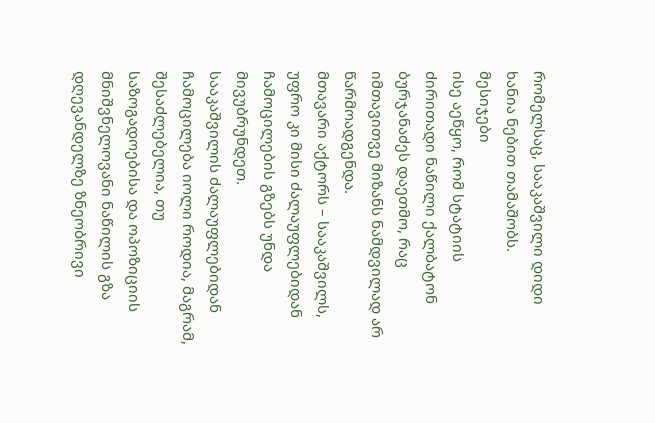რომელსაც, სააკაშვილი დიდი ხანია ნებით თამაშობს.
მესიჯები
ისე აეწყო, რომ სტატიის ძირითადი ნაწილი ქალბატონ ბურჯანაძეს დაეთმო, რაც იმთავითვე მიზანს ნამდვილად არ წარმოადგენდა.
მთავარი აქტორს – სააკაშვილს, უფრო კი მისი ძალაუფლებიდან ჩამოცილების გზებს უნდა მივუბრუნდეთ.
სააკაშვილის ძალაუფლებიდან ჩამოცილება იოლი როდია, მაგრამ, შესაძლებელია, თუ საზოგადოებისა და ოპოზიციის მნიშვნელოვანი ნაწილის გზა დღევანდელზე ზნეობრივი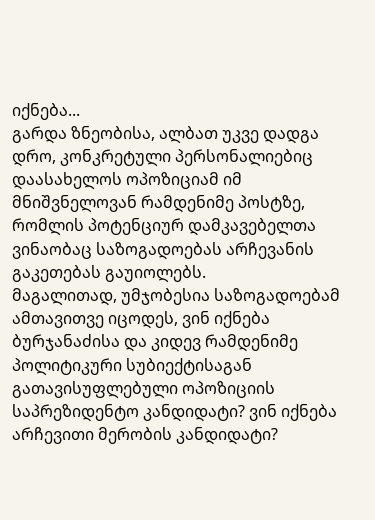იქნება...
გარდა ზნეობისა, ალბათ უკვე დადგა დრო, კონკრეტული პერსონალიებიც დაასახელოს ოპოზიციამ იმ მნიშვნელოვან რამდენიმე პოსტზე, რომლის პოტენციურ დამკავებელთა ვინაობაც საზოგადოებას არჩევანის გაკეთებას გაუიოლებს.
მაგალითად, უმჯობესია საზოგადოებამ ამთავითვე იცოდეს, ვინ იქნება ბურჯანაძისა და კიდევ რამდენიმე პოლიტიკური სუბიექტისაგან გათავისუფლებული ოპოზიციის საპრეზიდენტო კანდიდატი? ვინ იქნება არჩევითი მერობის კანდიდატი?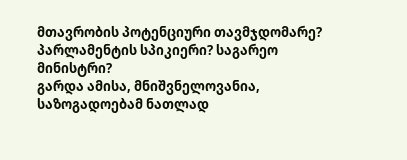მთავრობის პოტენციური თავმჯდომარე? პარლამენტის სპიკიერი? საგარეო მინისტრი?
გარდა ამისა, მნიშვნელოვანია, საზოგადოებამ ნათლად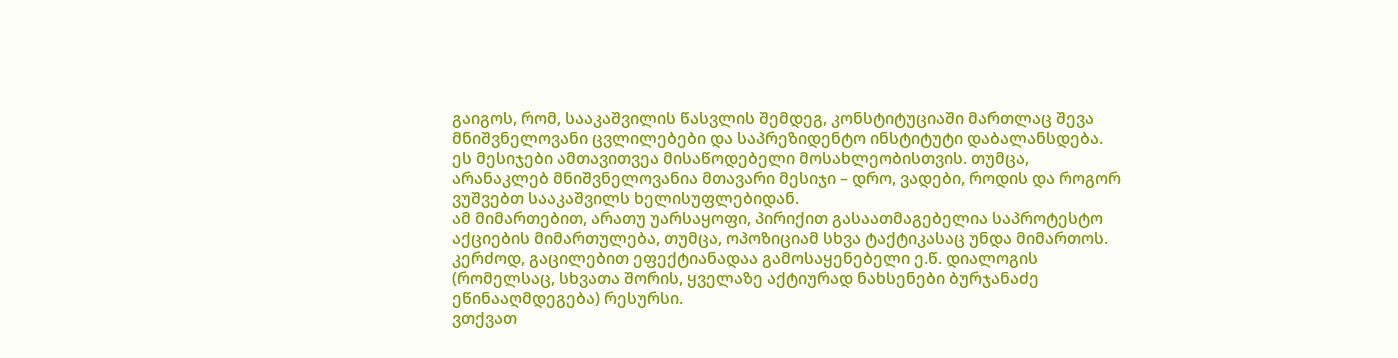გაიგოს, რომ, სააკაშვილის წასვლის შემდეგ, კონსტიტუციაში მართლაც შევა მნიშვნელოვანი ცვლილებები და საპრეზიდენტო ინსტიტუტი დაბალანსდება.
ეს მესიჯები ამთავითვეა მისაწოდებელი მოსახლეობისთვის. თუმცა, არანაკლებ მნიშვნელოვანია მთავარი მესიჯი – დრო, ვადები, როდის და როგორ ვუშვებთ სააკაშვილს ხელისუფლებიდან.
ამ მიმართებით, არათუ უარსაყოფი, პირიქით გასაათმაგებელია საპროტესტო აქციების მიმართულება, თუმცა, ოპოზიციამ სხვა ტაქტიკასაც უნდა მიმართოს. კერძოდ, გაცილებით ეფექტიანადაა გამოსაყენებელი ე.წ. დიალოგის (რომელსაც, სხვათა შორის, ყველაზე აქტიურად ნახსენები ბურჯანაძე ეწინააღმდეგება) რესურსი.
ვთქვათ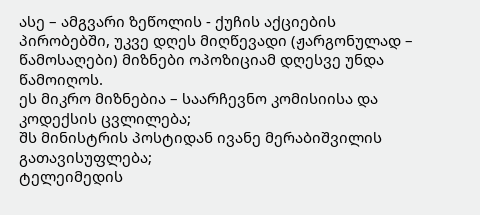ასე – ამგვარი ზეწოლის - ქუჩის აქციების პირობებში, უკვე დღეს მიღწევადი (ჟარგონულად – წამოსაღები) მიზნები ოპოზიციამ დღესვე უნდა წამოიღოს.
ეს მიკრო მიზნებია – საარჩევნო კომისიისა და კოდექსის ცვლილება;
შს მინისტრის პოსტიდან ივანე მერაბიშვილის გათავისუფლება;
ტელეიმედის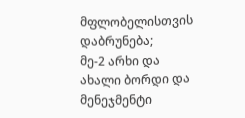მფლობელისთვის დაბრუნება;
მე-2 არხი და ახალი ბორდი და მენეჯმენტი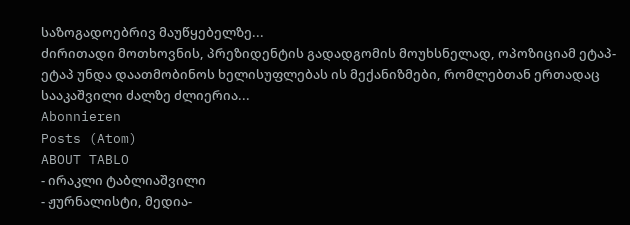საზოგადოებრივ მაუწყებელზე...
ძირითადი მოთხოვნის, პრეზიდენტის გადადგომის მოუხსნელად, ოპოზიციამ ეტაპ-ეტაპ უნდა დაათმობინოს ხელისუფლებას ის მექანიზმები, რომლებთან ერთადაც სააკაშვილი ძალზე ძლიერია...
Abonnieren
Posts (Atom)
ABOUT TABLO
- ირაკლი ტაბლიაშვილი
- ჟურნალისტი, მედია-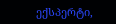ექსპერტი,